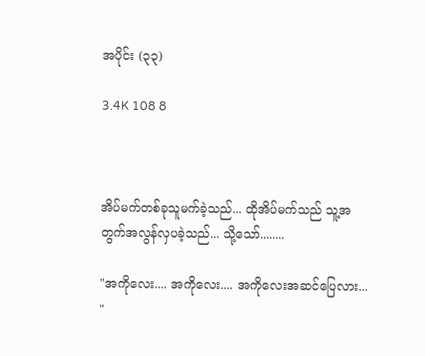အပိုင်း (၃၃)

3.4K 108 8



အိပ်မက်တစ်ခုသူမက်ခဲ့သည်... ထိုအိပ်မက်သည် သူ့အတွက်အလွန်လှပခဲ့သည်... သို့သော်........

"အကိုလေး.... အကိုလေး.... အကိုလေးအဆင်ပြေလား... "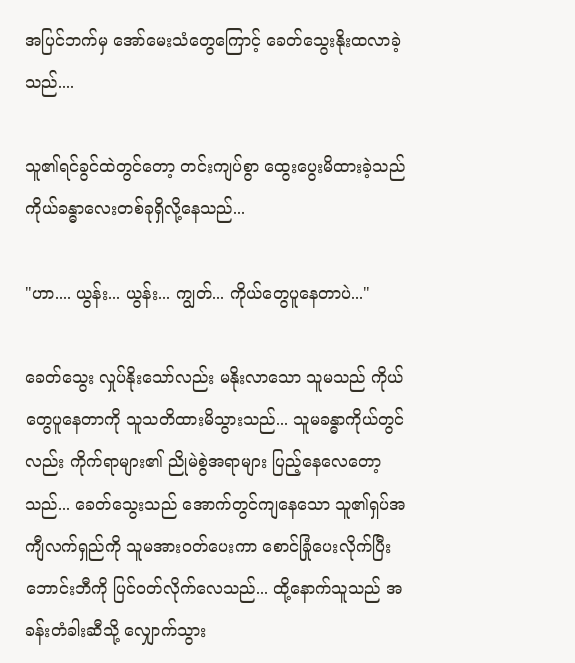အပြင်ဘက်မှ အော်မေးသံတွေကြောင့် ခေတ်သွေးနိုးထလာခဲ့သည်....

သူ၏ရင်ခွင်ထဲတွင်တော့ တင်းကျပ်စွာ ထွေးပွေးမိထားခဲ့သည် ကိုယ်ခန္ဓာလေးတစ်ခုရှိလို့နေသည်...

"ဟာ.... ယွန်း... ယွန်း... ကျွတ်... ကိုယ်တွေပူနေတာပဲ..."

ခေတ်သွေး လှုပ်နိုးသော်လည်း မနိုးလာသော သူမသည် ကိုယ်တွေပူနေတာကို သူသတိထားမိသွားသည်... သူမခန္ဓာကိုယ်တွင်လည်း ကိုက်ရာများ၏ ညိုမဲစွဲအရာများ ပြည့်နေလေတော့သည်... ခေတ်သွေးသည် အောက်တွင်ကျနေသော သူ၏ရှပ်အကျီလက်ရှည်ကို သူမအားဝတ်ပေးကာ စောင်ခြုံပေးလိုက်ပြီး ဘောင်းဘီကို ပြင်ဝတ်လိုက်လေသည်... ထို့နောက်သူသည် အခန်းတံခါးဆီသို့ လျှောက်သွား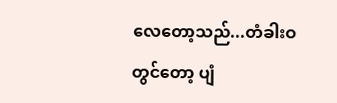လေတော့သည်...တံခါးဝတွင်တော့ ပျံ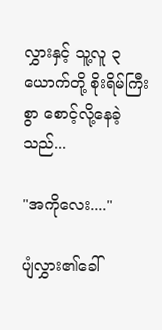လွှားနှင့် သူ့လူ ၃ ယောက်တို့ စိုးရိမ်ကြီးစွာ စောင့်လို့နေခဲ့သည်...

"အကိုလေး...."

ပျံလွှား၏ခေါ်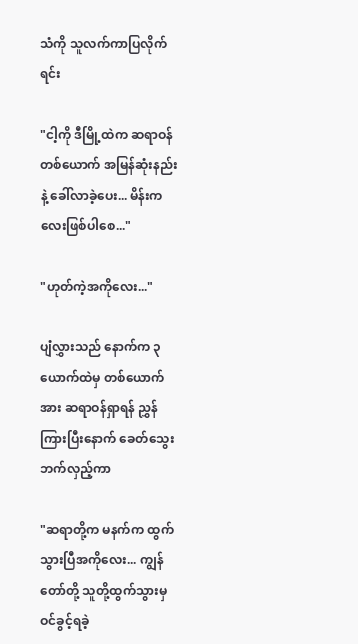သံကို သူလက်ကာပြလိုက်ရင်း

"ငါ့ကို ဒီမြို့ထဲက ဆရာဝန်တစ်ယောက် အမြန်ဆုံးနည်းနဲ့ ခေါ်လာခဲ့ပေး... မိန်းကလေးဖြစ်ပါစေ..."

"ဟုတ်ကဲ့အကိုလေး..."

ပျံလွှားသည် နောက်က ၃ ယောက်ထဲမှ တစ်ယောက်အား ဆရာဝန်ရှာရန် ညွှန်ကြားပြီးနောက် ခေတ်သွေးဘက်လှည့်ကာ

"ဆရာတို့က မနက်က ထွက်သွားပြီအကိုလေး... ကျွန်တော်တို့ သူတို့ထွက်သွားမှ ဝင်ခွင့်ရခဲ့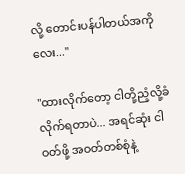လို့ တောင်းပန်ပါတယ်အကိုလေး..."

"ထားလိုက်တော့ ငါတို့ညံ့လို့ခံလိုက်ရတာပဲ... အရင်ဆုံး ငါဝတ်ဖို့ အဝတ်တစ်စုံနဲ့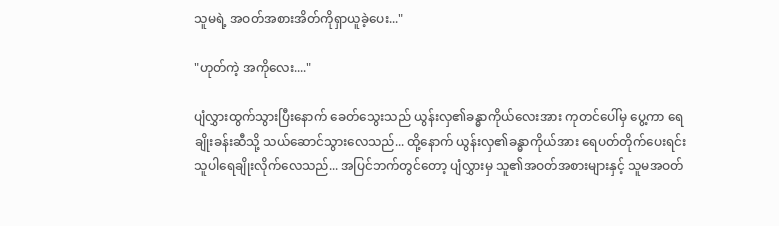သူမရဲ့ အဝတ်အစားအိတ်ကိုရှာယူခဲ့ပေး..."

"ဟုတ်ကဲ့ အကိုလေး...."

ပျံလွှားထွက်သွားပြီးနောက် ခေတ်သွေးသည် ယွန်းလှ၏ခန္ဓာကိုယ်လေးအား ကုတင်ပေါ်မှ ပွေ့ကာ ရေချိုးခန်းဆီသို့ သယ်ဆောင်သွားလေသည်... ထို့နောက် ယွန်းလှ၏ခန္ဓာကိုယ်အား ရေပတ်တိုက်ပေးရင်း သူပါရေချိုးလိုက်လေသည်... အပြင်ဘက်တွင်တော့ ပျံလွှားမှ သူ၏အဝတ်အစားများနှင့် သူမအဝတ်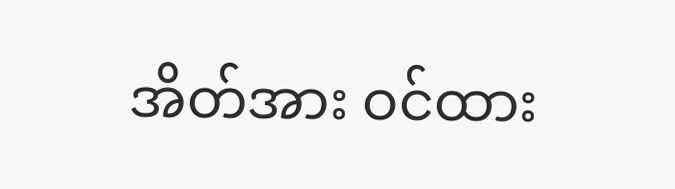အိတ်အား ဝင်ထား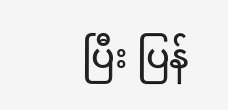ပြီး ပြန်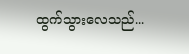ထွက်သွားလေသည်...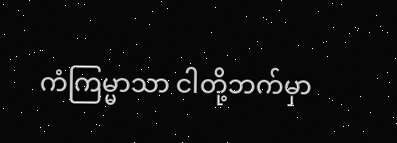ကံကြမ္မာသာ ငါတို့ဘက်မှာ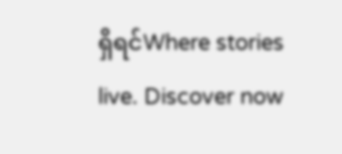ရှိရင်Where stories live. Discover now